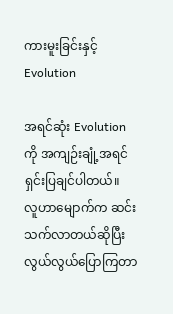ကားမူးခြင်းနှင့် Evolution

အရင်ဆုံး Evolution ကို အကျဉ်းချုံ့အရင်ရှင်းပြချင်ပါတယ်။
လူဟာမျောက်က ဆင်းသက်လာတယ်ဆိုပြီး လွယ်လွယ်ပြောကြတာ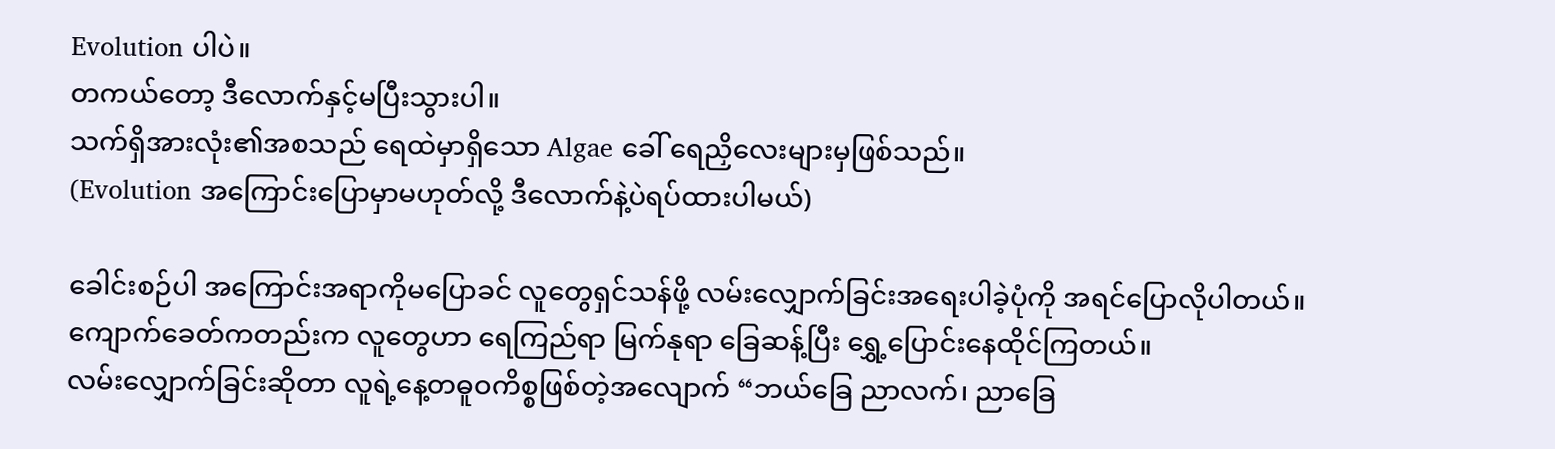Evolution ပါပဲ။
တကယ်တော့ ဒီလောက်နှင့်မပြီးသွားပါ။
သက်ရှိအားလုံး၏အစသည် ရေထဲမှာရှိသော Algae ခေါ် ရေညှိလေးများမှဖြစ်သည်။
(Evolution အကြောင်းပြောမှာမဟုတ်လို့ ဒီလောက်နဲ့ပဲရပ်ထားပါမယ်)

ခေါင်းစဉ်ပါ အကြောင်းအရာကိုမပြောခင် လူတွေရှင်သန်ဖို့ လမ်းလျှောက်ခြင်းအရေးပါခဲ့ပုံကို အရင်ပြောလိုပါတယ်။
ကျောက်ခေတ်ကတည်းက လူတွေဟာ ရေကြည်ရာ မြက်နုရာ ခြေဆန့်ပြီး ရွှေ့ပြောင်းနေထိုင်ကြတယ်။
လမ်းလျှောက်ခြင်းဆိုတာ လူရဲ့နေ့တဓူဝကိစ္စဖြစ်တဲ့အလျောက် “ဘယ်ခြေ ညာလက်၊ ညာခြေ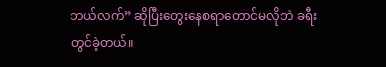ဘယ်လက်” ဆိုပြီးတွေးနေစရာတောင်မလိုဘဲ ခရီးတွင်ခဲ့တယ်။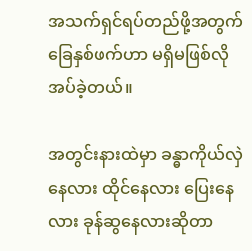အသက်ရှင်ရပ်တည်ဖို့အတွက် ခြေနှစ်ဖက်ဟာ မရှိမဖြစ်လိုအပ်ခဲ့တယ်။

အတွင်းနားထဲမှာ ခန္ဓာကိုယ်လှဲနေလား ထိုင်နေလား ပြေးနေလား ခုန်ဆွနေလားဆိုတာ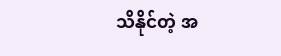သိနိုင်တဲ့ အ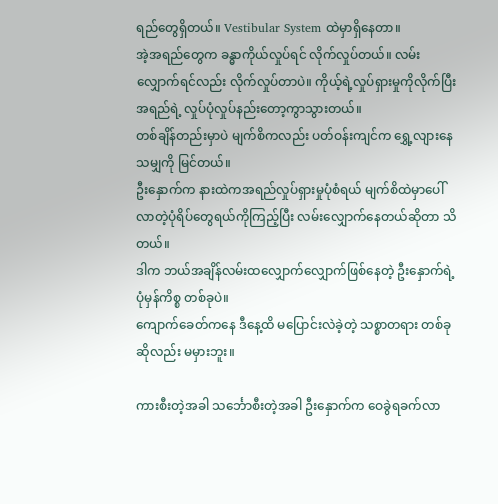ရည်တွေရှိတယ်။ Vestibular System ထဲမှာရှိနေတာ။
အဲ့အရည်တွေက ခန္ဓာကိုယ်လှုပ်ရင် လိုက်လှုပ်တယ်။ လမ်းလျှောက်ရင်လည်း လိုက်လှုပ်တာပဲ။ ကိုယ့်ရဲ့လှုပ်ရှားမှုကိုလိုက်ပြီး အရည်ရဲ့ လှုပ်ပုံလှုပ်နည်းတော့ကွာသွားတယ်။
တစ်ချိန်တည်းမှာပဲ မျက်စိကလည်း ပတ်ဝန်းကျင်က ရွှေ့လျားနေသမျှကို မြင်တယ်။
ဦးနှောက်က နားထဲကအရည်လှုပ်ရှားမှုပုံစံရယ် မျက်စိထဲမှာပေါ်လာတဲ့ပုံရိပ်တွေရယ်ကိုကြည့်ပြီး လမ်းလျှောက်နေတယ်ဆိုတာ သိတယ်။
ဒါက ဘယ်အချိန်လမ်းထလျှောက်လျှောက်ဖြစ်နေတဲ့ ဦးနှောက်ရဲ့ပုံမှန်ကိစ္စ တစ်ခုပဲ။
ကျောက်ခေတ်ကနေ ဒီနေ့ထိ မပြောင်းလဲခဲ့တဲ့ သစ္စာတရား တစ်ခုဆိုလည်း မမှားဘူး။

ကားစီးတဲ့အခါ သင်္ဘောစီးတဲ့အခါ ဦးနှောက်က ဝေခွဲရခက်လာ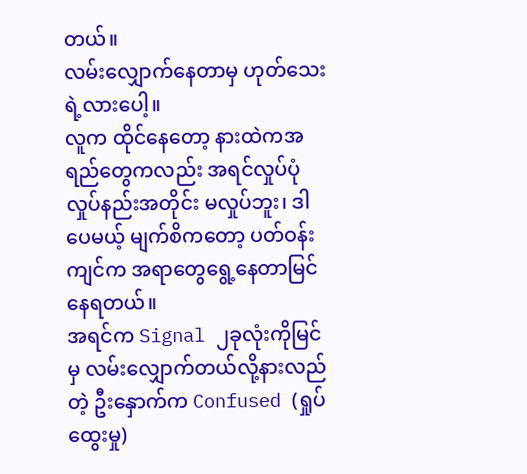တယ်။
လမ်းလျှောက်နေတာမှ ဟုတ်သေးရဲ့လားပေါ့။
လူက ထိုင်နေတော့ နားထဲကအရည်တွေကလည်း အရင်လှုပ်ပုံလှုပ်နည်းအတိုင်း မလှုပ်ဘူး၊ ဒါပေမယ့် မျက်စိကတော့ ပတ်ဝန်းကျင်က အရာတွေရွေ့နေတာမြင်နေရတယ်။
အရင်က Signal ၂ခုလုံးကိုမြင်မှ လမ်းလျှောက်တယ်လို့နားလည်တဲ့ ဦးနှောက်က Confused (ရှုပ်ထွေးမှု)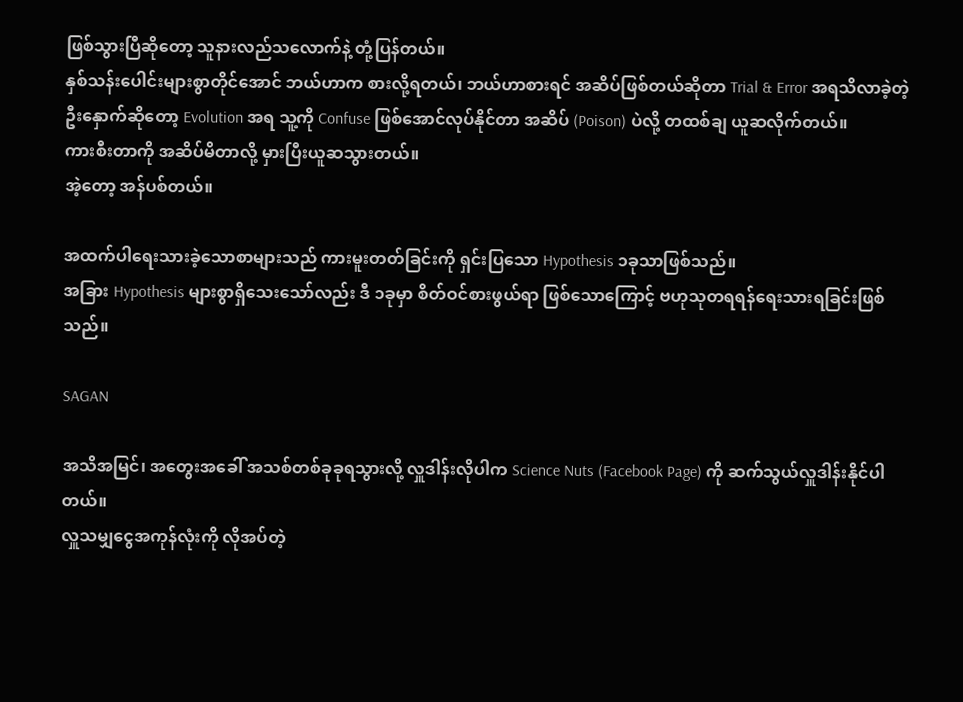ဖြစ်သွားပြီဆိုတော့ သူနားလည်သလောက်နဲ့ တုံ့ပြန်တယ်။
နှစ်သန်းပေါင်းများစွာတိုင်အောင် ဘယ်ဟာက စားလို့ရတယ်၊ ဘယ်ဟာစားရင် အဆိပ်ဖြစ်တယ်ဆိုတာ Trial & Error အရသိလာခဲ့တဲ့ ဦးနှောက်ဆိုတော့ Evolution အရ သူ့ကို Confuse ဖြစ်အောင်လုပ်နိုင်တာ အဆိပ် (Poison) ပဲလို့ တထစ်ချ ယူဆလိုက်တယ်။
ကားစီးတာကို အဆိပ်မိတာလို့ မှားပြီးယူဆသွားတယ်။
အဲ့တော့ အန်ပစ်တယ်။

အထက်ပါရေးသားခဲ့သောစာများသည် ကားမူးတတ်ခြင်းကို ရှင်းပြသော Hypothesis ၁ခုသာဖြစ်သည်။
အခြား Hypothesis များစွာရှိသေးသော်လည်း ဒီ ၁ခုမှာ စိတ်ဝင်စားဖွယ်ရာ ဖြစ်သောကြောင့် ဗဟုသုတရရန်ရေးသားရခြင်းဖြစ်သည်။

SAGAN

အသိအမြင်၊ အတွေးအခေါ် အသစ်တစ်ခုခုရသွားလို့ လှူဒါန်းလိုပါက Science Nuts (Facebook Page) ကို ဆက်သွယ်လှူဒါန်းနိုင်ပါတယ်။
လှူသမျှငွေအကုန်လုံးကို လိုအပ်တဲ့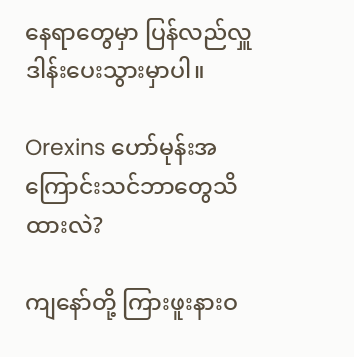နေရာတွေမှာ ပြန်လည်လှူဒါန်းပေးသွားမှာပါ။

Orexins ဟော်မုန်းအကြောင်းသင်ဘာတွေသိထားလဲ?

ကျနော်တို့ ကြားဖူးနားဝ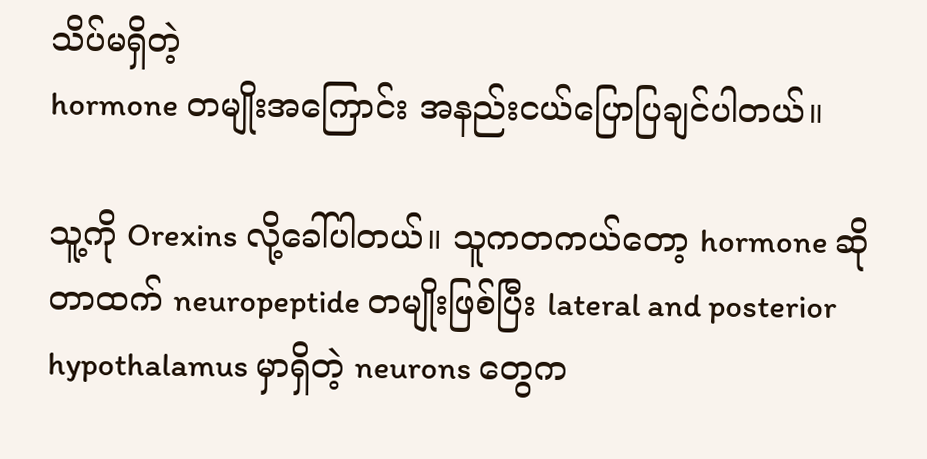သိပ်မရှိတဲ့
hormone တမျိုးအကြောင်း အနည်းငယ်ပြောပြချင်ပါတယ်။

သူ့ကို Orexins လို့ခေါ်ပါတယ်။ သူကတကယ်တော့ hormone ဆိုတာထက် neuropeptide တမျိုးဖြစ်ပြီး lateral and posterior hypothalamus မှာရှိတဲ့ neurons တွေက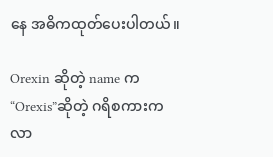နေ အဓိကထုတ်ပေးပါတယ်။

Orexin ဆိုတဲ့ name က “Orexis”ဆိုတဲ့ ဂရိစကားကလာ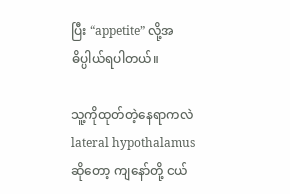ပြီး “appetite” လို့အဓိပ္ပါယ်ရပါတယ်။

သူ့ကိုထုတ်တဲ့နေရာကလဲ lateral hypothalamus ဆိုတော့ ကျနော်တို့ ငယ်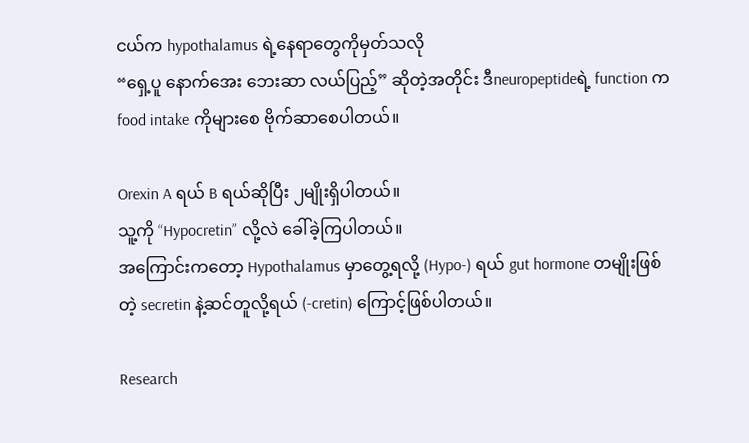ငယ်က hypothalamus ရဲ့နေရာတွေကိုမှတ်သလို
“ရှေ့ပူ နောက်အေး ဘေးဆာ လယ်ပြည့်” ဆိုတဲ့အတိုင်း ဒီneuropeptideရဲ့ function က food intake ကိုများစေ ဗိုက်ဆာစေပါတယ်။

Orexin A ရယ် B ရယ်ဆိုပြီး ၂မျိုးရှိပါတယ်။
သူ့ကို “Hypocretin” လို့လဲ ခေါ်ခဲ့ကြပါတယ်။
အကြောင်းကတော့ Hypothalamus မှာတွေ့ရလို့ (Hypo-) ရယ် gut hormone တမျိုးဖြစ်တဲ့ secretin နဲ့ဆင်တူလို့ရယ် (-cretin) ကြောင့်ဖြစ်ပါတယ်။

Research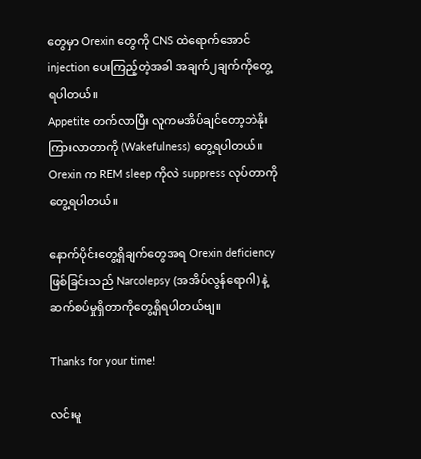တွေမှာ Orexin တွေကို CNS ထဲရောက်အောင် injection ပေးကြည့်တဲ့အခါ အချက်၂ချက်ကိုတွေ့ရပါတယ်။
Appetite တက်လာပြီး လူကမအိပ်ချင်တော့ဘဲနိုးကြားလာတာကို (Wakefulness) တွေ့ရပါတယ်။
Orexin က REM sleep ကိုလဲ suppress လုပ်တာကိုတွေ့ရပါတယ်။

နောက်ပိုင်းတွေ့ရှိချက်တွေအရ Orexin deficiency ဖြစ်ခြင်းသည် Narcolepsy (အအိပ်လွန်ရောဂါ) နဲ့ဆက်စပ်မှုရှိတာကိုတွေ့ရှိရပါတယ်ဗျ။

Thanks for your time!

လင်းမူ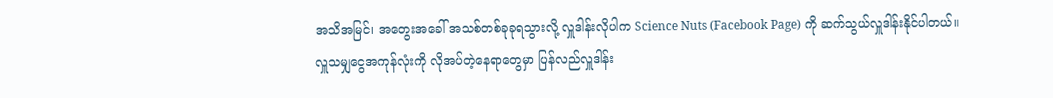အသိအမြင်၊ အတွေးအခေါ် အသစ်တစ်ခုခုရသွားလို့ လှူဒါန်းလိုပါက Science Nuts (Facebook Page) ကို ဆက်သွယ်လှူဒါန်းနိုင်ပါတယ်။
လှူသမျှငွေအကုန်လုံးကို လိုအပ်တဲ့နေရာတွေမှာ ပြန်လည်လှူဒါန်း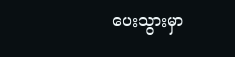ပေးသွားမှာ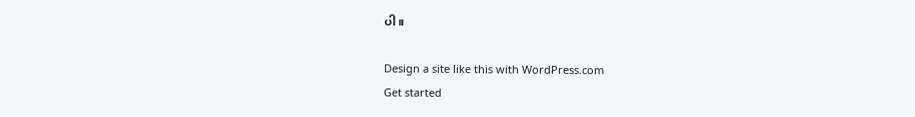ပါ။

Design a site like this with WordPress.com
Get started